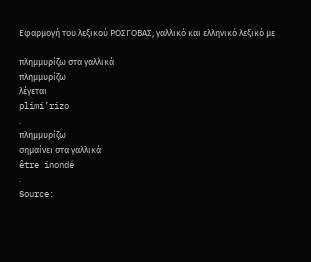Εφαρμογή του λεξικού ΡΟΣΓΟΒΑΣ, γαλλικό και ελληνικό λεξικό με

πλημμυρίζω στα γαλλικά
πλημμυρίζω
λέγεται
plimi’rizo
.
πλημμυρίζω
σημαίνει στα γαλλικά
être inondé
.
Source: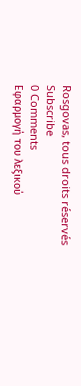Rosgovas, tous droits réservés
Subscribe
0 Comments
Εφαρμογή του λεξικού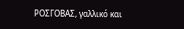ΡΟΣΓΟΒΑΣ, γαλλικό και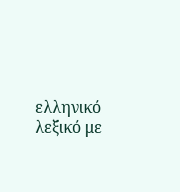ελληνικό λεξικό με